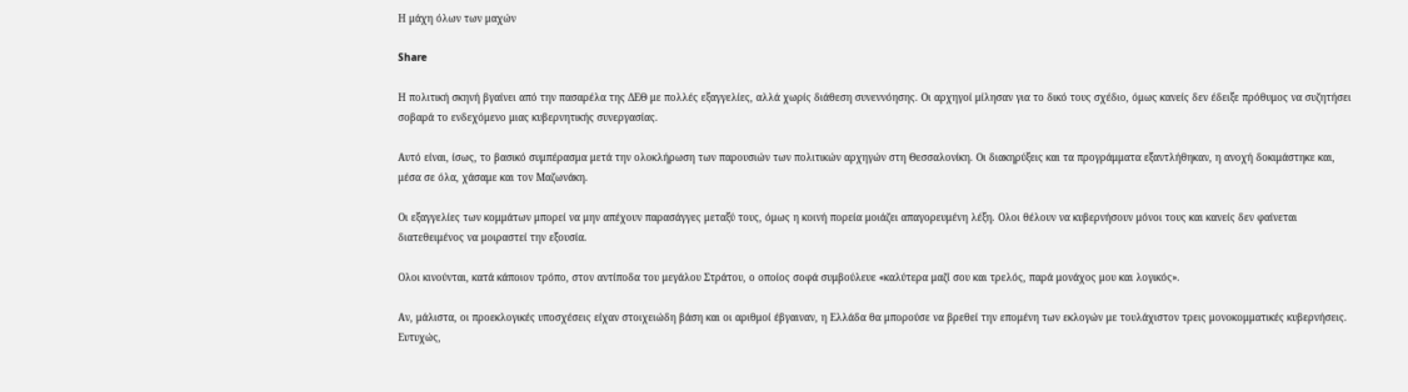Η μάχη όλων των μαχών

Share

Η πολιτική σκηνή βγαίνει από την πασαρέλα της ΔΕΘ με πολλές εξαγγελίες, αλλά χωρίς διάθεση συνεννόησης. Οι αρχηγοί μίλησαν για το δικό τους σχέδιο, όμως κανείς δεν έδειξε πρόθυμος να συζητήσει σοβαρά το ενδεχόμενο μιας κυβερνητικής συνεργασίας.

Αυτό είναι, ίσως, το βασικό συμπέρασμα μετά την ολοκλήρωση των παρουσιών των πολιτικών αρχηγών στη Θεσσαλονίκη. Οι διακηρύξεις και τα προγράμματα εξαντλήθηκαν, η ανοχή δοκιμάστηκε και, μέσα σε όλα, χάσαμε και τον Μαζωνάκη.

Οι εξαγγελίες των κομμάτων μπορεί να μην απέχουν παρασάγγες μεταξύ τους, όμως η κοινή πορεία μοιάζει απαγορευμένη λέξη. Ολοι θέλουν να κυβερνήσουν μόνοι τους και κανείς δεν φαίνεται διατεθειμένος να μοιραστεί την εξουσία.

Ολοι κινούνται, κατά κάποιον τρόπο, στον αντίποδα του μεγάλου Στράτου, ο οποίος σοφά συμβούλευε «καλύτερα μαζί σου και τρελός, παρά μονάχος μου και λογικός».

Αν, μάλιστα, οι προεκλογικές υποσχέσεις είχαν στοιχειώδη βάση και οι αριθμοί έβγαιναν, η Ελλάδα θα μπορούσε να βρεθεί την επομένη των εκλογών με τουλάχιστον τρεις μονοκομματικές κυβερνήσεις. Ευτυχώς,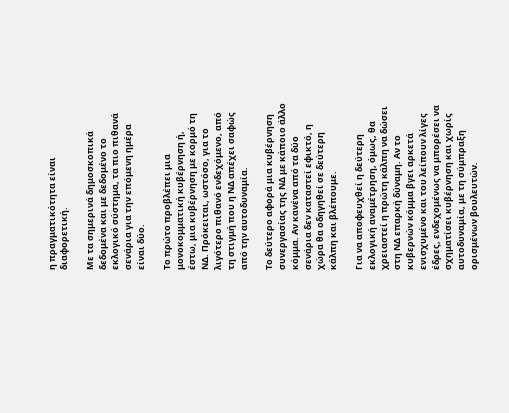η πραγματικότητα είναι διαφορετική.

Με τα σημερινά δημοσκοπικά δεδομένα και με δεδομένο το εκλογικό σύστημα, τα πιο πιθανά σενάρια για την επόμενη ημέρα είναι δύο.

Το πρώτο προβλέπει μια μονοκομματική κυβέρνηση ή, έστω, μια κυβέρνηση με κορμό τη ΝΔ. Πρόκειται, ωστόσο, για το λιγότερο πιθανό ενδεχόμενο, από τη στιγμή που η ΝΔ απέχει σαφώς από την αυτοδυναμία.

Το δεύτερο αφορά μια κυβέρνηση συνεργασίας της ΝΔ με κάποιο άλλο κόμμα. Αν κανένα από τα δύο σενάρια δεν καταστεί εφικτό, η χώρα θα οδηγηθεί σε δεύτερη κάλπη και βλέπουμε.

Για να αποφευχθεί η δεύτερη εκλογική αναμέτρηση, όμως, θα χρειαστεί η πρώτη κάλπη να δώσει στη ΝΔ επαρκή δύναμη. Αν το κυβερνών κόμμα βγει αρκετά ενισχυμένο και του λείπουν λίγες έδρες, ενδεχομένως να μπορέσει να σχηματίσει κυβέρνηση και χωρίς αυτοδυναμία, με τη σύμπραξη ορισμένων βουλευτών.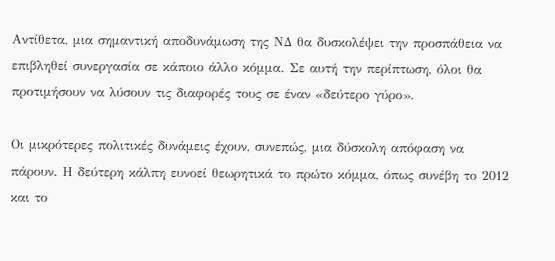Αντίθετα, μια σημαντική αποδυνάμωση της ΝΔ θα δυσκολέψει την προσπάθεια να επιβληθεί συνεργασία σε κάποιο άλλο κόμμα. Σε αυτή την περίπτωση, όλοι θα προτιμήσουν να λύσουν τις διαφορές τους σε έναν «δεύτερο γύρο».

Οι μικρότερες πολιτικές δυνάμεις έχουν, συνεπώς, μια δύσκολη απόφαση να πάρουν. Η δεύτερη κάλπη ευνοεί θεωρητικά το πρώτο κόμμα, όπως συνέβη το 2012 και το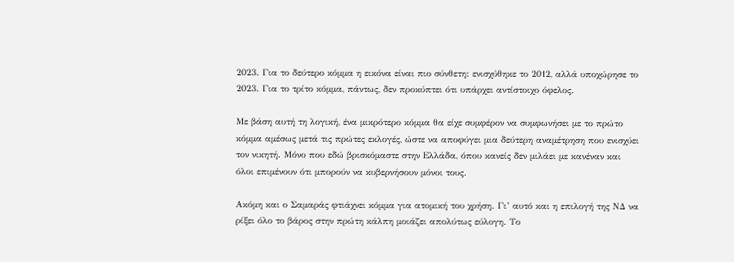2023. Για το δεύτερο κόμμα η εικόνα είναι πιο σύνθετη: ενισχύθηκε το 2012, αλλά υποχώρησε το 2023. Για το τρίτο κόμμα, πάντως, δεν προκύπτει ότι υπάρχει αντίστοιχο όφελος.

Με βάση αυτή τη λογική, ένα μικρότερο κόμμα θα είχε συμφέρον να συμφωνήσει με το πρώτο κόμμα αμέσως μετά τις πρώτες εκλογές, ώστε να αποφύγει μια δεύτερη αναμέτρηση που ενισχύει τον νικητή. Μόνο που εδώ βρισκόμαστε στην Ελλάδα, όπου κανείς δεν μιλάει με κανέναν και όλοι επιμένουν ότι μπορούν να κυβερνήσουν μόνοι τους.

Ακόμη και ο Σαμαράς φτιάχνει κόμμα για ατομική του χρήση. Γι’ αυτό και η επιλογή της ΝΔ να ρίξει όλο το βάρος στην πρώτη κάλπη μοιάζει απολύτως εύλογη. Το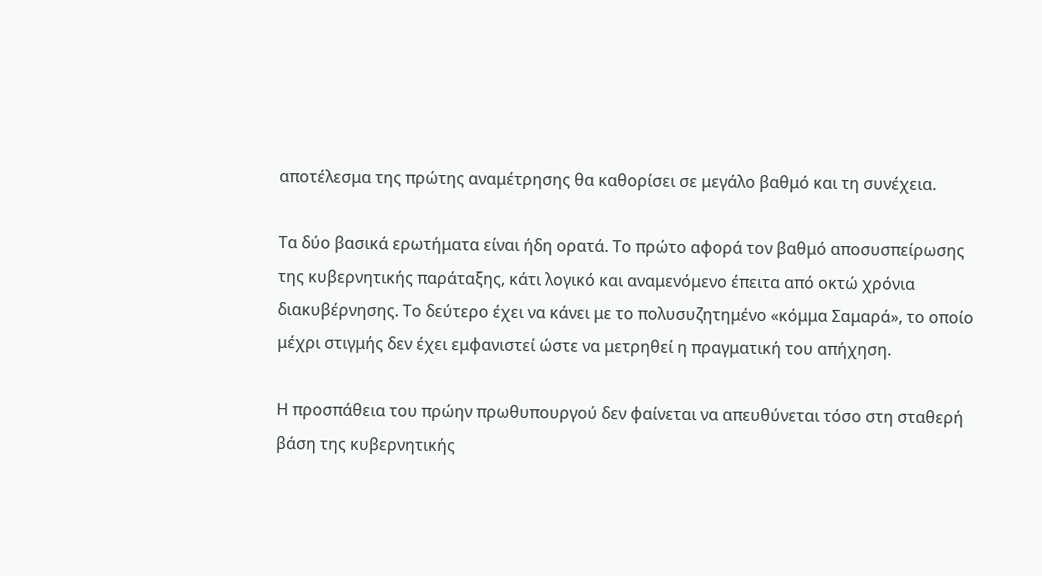αποτέλεσμα της πρώτης αναμέτρησης θα καθορίσει σε μεγάλο βαθμό και τη συνέχεια.

Τα δύο βασικά ερωτήματα είναι ήδη ορατά. Το πρώτο αφορά τον βαθμό αποσυσπείρωσης της κυβερνητικής παράταξης, κάτι λογικό και αναμενόμενο έπειτα από οκτώ χρόνια διακυβέρνησης. Το δεύτερο έχει να κάνει με το πολυσυζητημένο «κόμμα Σαμαρά», το οποίο μέχρι στιγμής δεν έχει εμφανιστεί ώστε να μετρηθεί η πραγματική του απήχηση.

Η προσπάθεια του πρώην πρωθυπουργού δεν φαίνεται να απευθύνεται τόσο στη σταθερή βάση της κυβερνητικής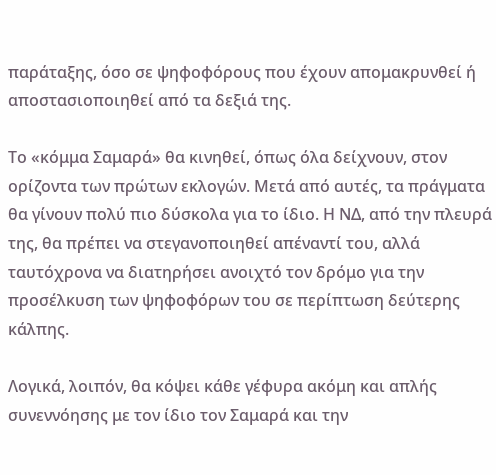παράταξης, όσο σε ψηφοφόρους που έχουν απομακρυνθεί ή αποστασιοποιηθεί από τα δεξιά της.

Το «κόμμα Σαμαρά» θα κινηθεί, όπως όλα δείχνουν, στον ορίζοντα των πρώτων εκλογών. Μετά από αυτές, τα πράγματα θα γίνουν πολύ πιο δύσκολα για το ίδιο. Η ΝΔ, από την πλευρά της, θα πρέπει να στεγανοποιηθεί απέναντί του, αλλά ταυτόχρονα να διατηρήσει ανοιχτό τον δρόμο για την προσέλκυση των ψηφοφόρων του σε περίπτωση δεύτερης κάλπης.

Λογικά, λοιπόν, θα κόψει κάθε γέφυρα ακόμη και απλής συνεννόησης με τον ίδιο τον Σαμαρά και την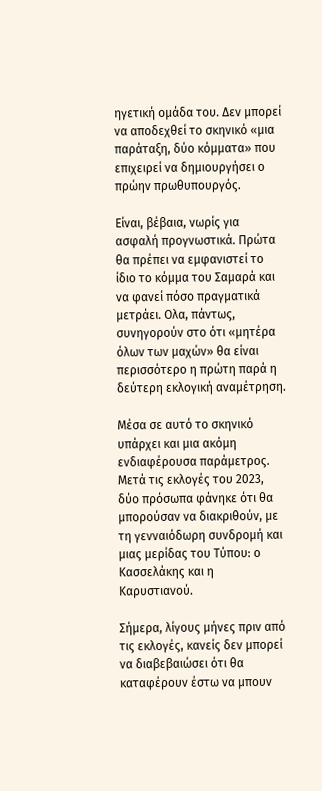ηγετική ομάδα του. Δεν μπορεί να αποδεχθεί το σκηνικό «μια παράταξη, δύο κόμματα» που επιχειρεί να δημιουργήσει ο πρώην πρωθυπουργός.

Είναι, βέβαια, νωρίς για ασφαλή προγνωστικά. Πρώτα θα πρέπει να εμφανιστεί το ίδιο το κόμμα του Σαμαρά και να φανεί πόσο πραγματικά μετράει. Ολα, πάντως, συνηγορούν στο ότι «μητέρα όλων των μαχών» θα είναι περισσότερο η πρώτη παρά η δεύτερη εκλογική αναμέτρηση.

Μέσα σε αυτό το σκηνικό υπάρχει και μια ακόμη ενδιαφέρουσα παράμετρος. Μετά τις εκλογές του 2023, δύο πρόσωπα φάνηκε ότι θα μπορούσαν να διακριθούν, με τη γενναιόδωρη συνδρομή και μιας μερίδας του Τύπου: ο Κασσελάκης και η Καρυστιανού.

Σήμερα, λίγους μήνες πριν από τις εκλογές, κανείς δεν μπορεί να διαβεβαιώσει ότι θα καταφέρουν έστω να μπουν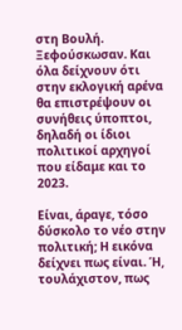στη Βουλή. Ξεφούσκωσαν. Και όλα δείχνουν ότι στην εκλογική αρένα θα επιστρέψουν οι συνήθεις ύποπτοι, δηλαδή οι ίδιοι πολιτικοί αρχηγοί που είδαμε και το 2023.

Είναι, άραγε, τόσο δύσκολο το νέο στην πολιτική; Η εικόνα δείχνει πως είναι. Ή, τουλάχιστον, πως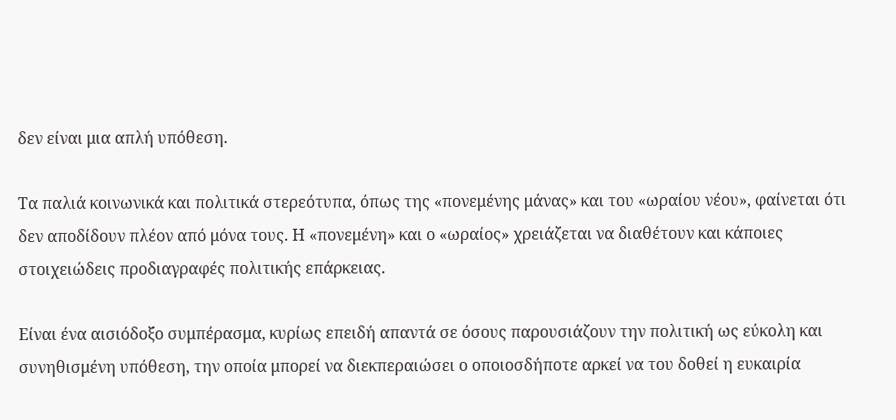δεν είναι μια απλή υπόθεση.

Τα παλιά κοινωνικά και πολιτικά στερεότυπα, όπως της «πονεμένης μάνας» και του «ωραίου νέου», φαίνεται ότι δεν αποδίδουν πλέον από μόνα τους. Η «πονεμένη» και ο «ωραίος» χρειάζεται να διαθέτουν και κάποιες στοιχειώδεις προδιαγραφές πολιτικής επάρκειας.

Είναι ένα αισιόδοξο συμπέρασμα, κυρίως επειδή απαντά σε όσους παρουσιάζουν την πολιτική ως εύκολη και συνηθισμένη υπόθεση, την οποία μπορεί να διεκπεραιώσει ο οποιοσδήποτε αρκεί να του δοθεί η ευκαιρία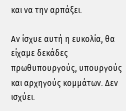και να την αρπάξει.

Αν ίσχυε αυτή η ευκολία, θα είχαμε δεκάδες πρωθυπουργούς, υπουργούς και αρχηγούς κομμάτων. Δεν ισχύει.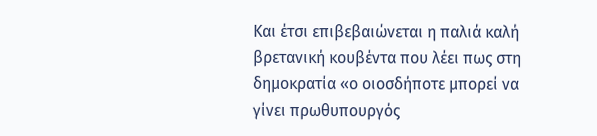Και έτσι επιβεβαιώνεται η παλιά καλή βρετανική κουβέντα που λέει πως στη δημοκρατία «ο οιοσδήποτε μπορεί να γίνει πρωθυπουργός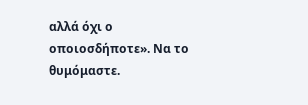αλλά όχι ο οποιοσδήποτε». Να το θυμόμαστε.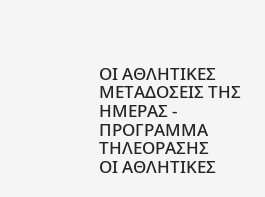ΟΙ ΑΘΛΗΤΙΚΕΣ ΜΕΤΑΔΟΣΕΙΣ ΤΗΣ ΗΜΕΡΑΣ - ΠΡΟΓΡΑΜΜΑ ΤΗΛΕΟΡΑΣΗΣ
ΟΙ ΑΘΛΗΤΙΚΕΣ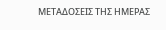ΜΕΤΑΔΟΣΕΙΣ ΤΗΣ ΗΜΕΡΑΣ